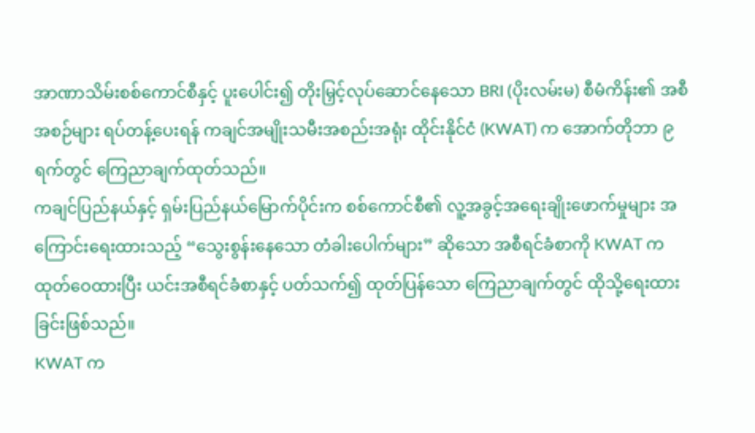အာဏာသိမ်းစစ်ကောင်စီနှင့် ပူးပေါင်း၍ တိုးမြှင့်လုပ်ဆောင်နေသော BRI (ပိုးလမ်းမ) စီမံကိန်း၏ အစီအစဉ်များ ရပ်တန့်ပေးရန် ကချင်အမျိုးသမီးအစည်းအရုံး ထိုင်းနိုင်ငံ (KWAT) က အောက်တိုဘာ ၉ ရက်တွင် ကြေညာချက်ထုတ်သည်။
ကချင်ပြည်နယ်နှင့် ရှမ်းပြည်နယ်မြောက်ပိုင်းက စစ်ကောင်စီ၏ လူ့အခွင့်အရေးချိုးဖောက်မှုများ အကြောင်းရေးထားသည့် “သွေးစွန်းနေသော တံခါးပေါက်များ” ဆိုသော အစီရင်ခံစာကို KWAT က ထုတ်ဝေထားပြီး ယင်းအစီရင်ခံစာနှင့် ပတ်သက်၍ ထုတ်ပြန်သော ကြေညာချက်တွင် ထိုသို့ရေးထားခြင်းဖြစ်သည်။
KWAT က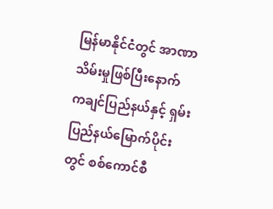မြန်မာနိုင်ငံတွင် အာဏာသိမ်းမှုဖြစ်ပြီးနောက် ကချင်ပြည်နယ်နှင့် ရှမ်းပြည်နယ်မြောက်ပိုင်းတွင် စစ်ကောင်စီ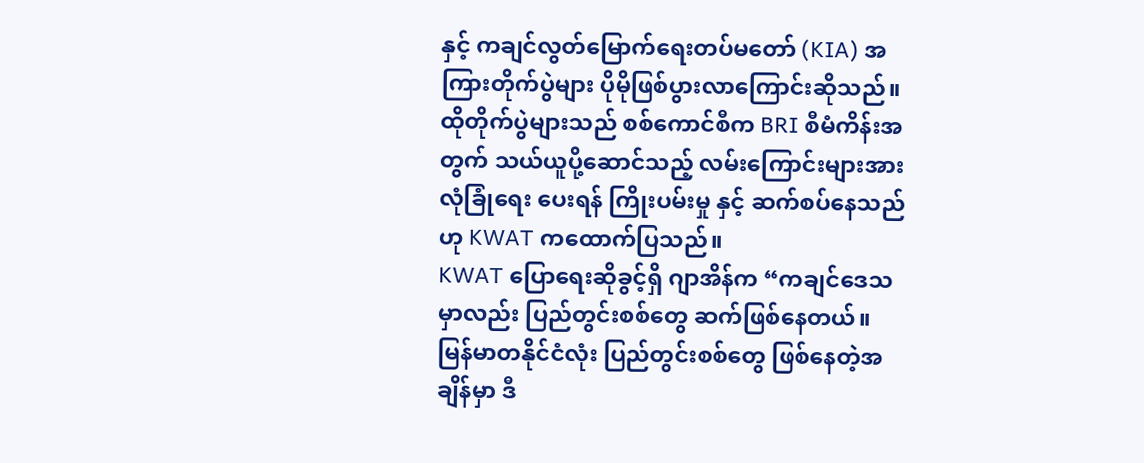နှင့် ကချင်လွတ်မြောက်ရေးတပ်မတော် (KIA) အကြားတိုက်ပွဲများ ပိုမိုဖြစ်ပွားလာကြောင်းဆိုသည်။
ထိုတိုက်ပွဲများသည် စစ်ကောင်စီက BRI စီမံကိန်းအတွက် သယ်ယူပို့ဆောင်သည့် လမ်းကြောင်းများအား လုံခြုံရေး ပေးရန် ကြိုးပမ်းမှု နှင့် ဆက်စပ်နေသည်ဟု KWAT ကထောက်ပြသည်။
KWAT ပြောရေးဆိုခွင့်ရှိ ဂျာအိန်က “ကချင်ဒေသမှာလည်း ပြည်တွင်းစစ်တွေ ဆက်ဖြစ်နေတယ်။ မြန်မာတနိုင်ငံလုံး ပြည်တွင်းစစ်တွေ ဖြစ်နေတဲ့အချိန်မှာ ဒီ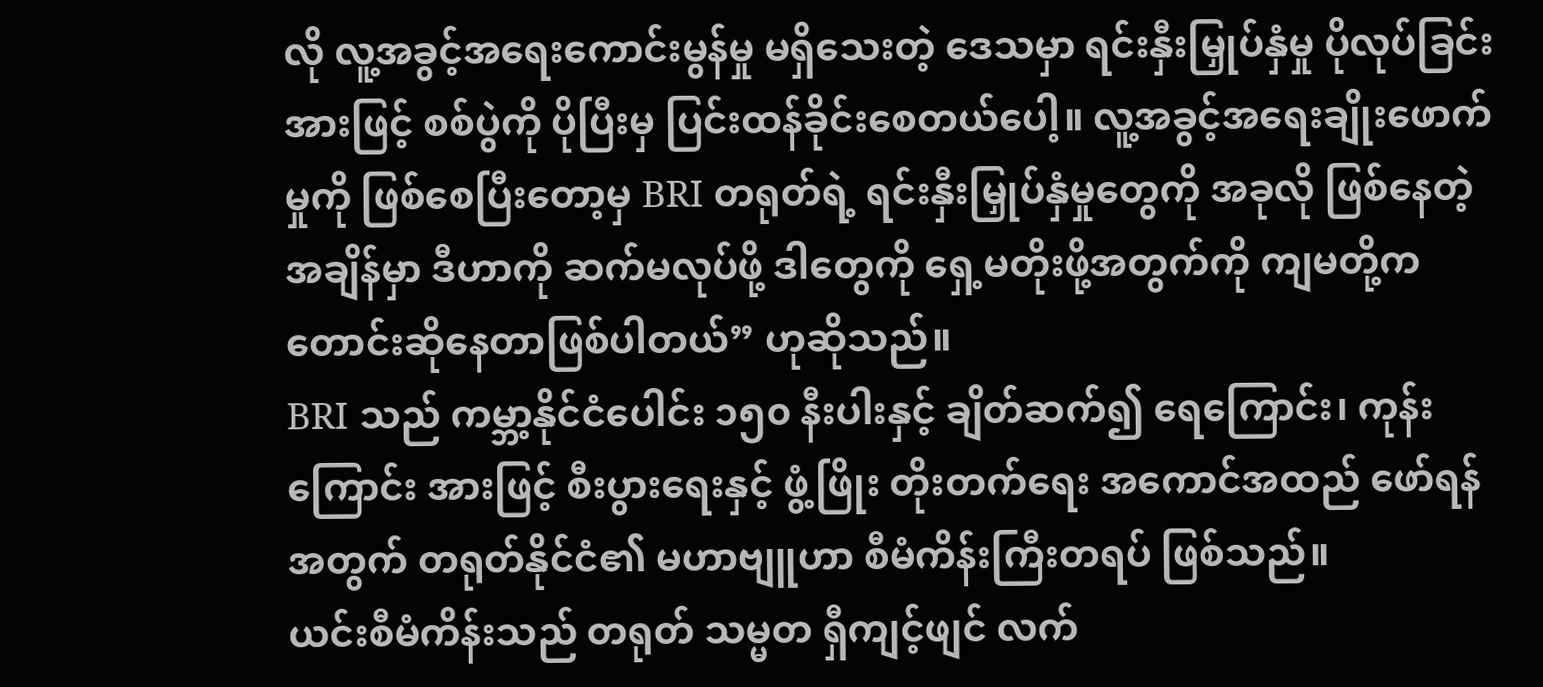လို လူ့အခွင့်အရေးကောင်းမွန်မှု မရှိသေးတဲ့ ဒေသမှာ ရင်းနှီးမြှုပ်နှံမှု ပိုလုပ်ခြင်းအားဖြင့် စစ်ပွဲကို ပိုပြီးမှ ပြင်းထန်ခိုင်းစေတယ်ပေါ့။ လူ့အခွင့်အရေးချိုးဖောက်မှုကို ဖြစ်စေပြီးတော့မှ BRI တရုတ်ရဲ့ ရင်းနှီးမြှုပ်နှံမှုတွေကို အခုလို ဖြစ်နေတဲ့ အချိန်မှာ ဒီဟာကို ဆက်မလုပ်ဖို့ ဒါတွေကို ရှေ့မတိုးဖို့အတွက်ကို ကျမတို့က တောင်းဆိုနေတာဖြစ်ပါတယ်” ဟုဆိုသည်။
BRI သည် ကမ္ဘာ့နိုင်ငံပေါင်း ၁၅၀ နီးပါးနှင့် ချိတ်ဆက်၍ ရေကြောင်း၊ ကုန်းကြောင်း အားဖြင့် စီးပွားရေးနှင့် ဖွံ့ဖြိုး တိုးတက်ရေး အကောင်အထည် ဖော်ရန်အတွက် တရုတ်နိုင်ငံ၏ မဟာဗျူဟာ စီမံကိန်းကြီးတရပ် ဖြစ်သည်။
ယင်းစီမံကိန်းသည် တရုတ် သမ္မတ ရှီကျင့်ဖျင် လက်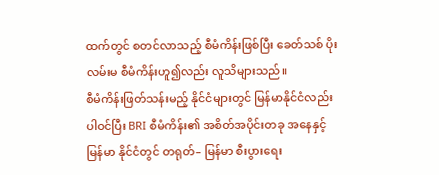ထက်တွင် စတင်လာသည့် စီမံကိန်းဖြစ်ပြီး ခေတ်သစ် ပိုးလမ်းမ စီမံကိန်းဟူ၍လည်း လူသိများသည်။
စီမံကိန်းဖြတ်သန်းမည့် နိုင်ငံများတွင် မြန်မာနိုင်ငံလည်း ပါဝင်ပြီး BRI စီမံကိန်း၏ အစိတ်အပိုင်းတခု အနေနှင့် မြန်မာ နိုင်ငံတွင် တရုတ်– မြန်မာ စီးပွားရေး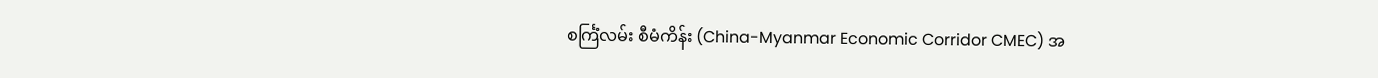စင်္ကြံလမ်း စီမံကိန်း (China-Myanmar Economic Corridor CMEC) အ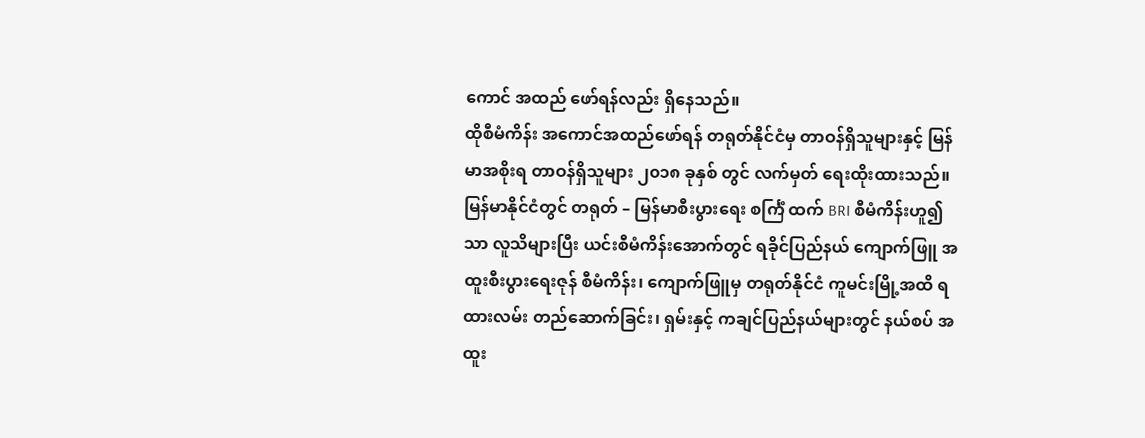ကောင် အထည် ဖော်ရန်လည်း ရှိနေသည်။
ထိုစီမံကိန်း အကောင်အထည်ဖော်ရန် တရုတ်နိုင်ငံမှ တာဝန်ရှိသူများနှင့် မြန်မာအစိုးရ တာဝန်ရှိသူများ ၂၀၁၈ ခုနှစ် တွင် လက်မှတ် ရေးထိုးထားသည်။
မြန်မာနိုင်ငံတွင် တရုတ် – မြန်မာစီးပွားရေး စင်္ကြံ ထက် BRI စီမံကိန်းဟူ၍သာ လူသိများပြီး ယင်းစီမံကိန်းအောက်တွင် ရခိုင်ပြည်နယ် ကျောက်ဖြူ အထူးစီးပွားရေးဇုန် စီမံကိန်း၊ ကျောက်ဖြူမှ တရုတ်နိုင်ငံ ကူမင်းမြို့အထိ ရထားလမ်း တည်ဆောက်ခြင်း၊ ရှမ်းနှင့် ကချင်ပြည်နယ်များတွင် နယ်စပ် အထူး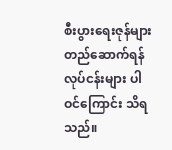စီးပွားရေးဇုန်များ တည်ဆောက်ရန် လုပ်ငန်းများ ပါဝင်ကြောင်း သိရသည်။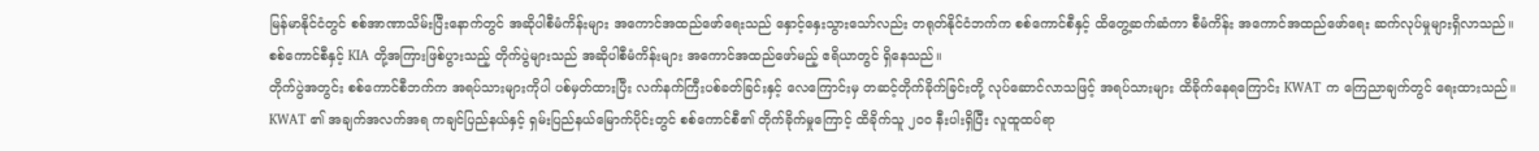မြန်မာနိုင်ငံတွင် စစ်အာဏာသိမ်းပြီးနောက်တွင် အဆိုပါစီမံကိန်းများ အကောင်အထည်ဖော်ရေးသည် နှောင့်နှေးသွားသော်လည်း တရုတ်နိုင်ငံဘက်က စစ်ကောင်စီနှင့် ထိတွေ့ဆက်ဆံကာ စီမံကိန်း အကောင်အထည်ဖော်ရေး ဆက်လုပ်မှုများရှိလာသည်။
စစ်ကောင်စီနှင့် KIA တို့အကြားဖြစ်ပွားသည့် တိုက်ပွဲများသည် အဆိုပါစီမံကိန်းများ အကောင်အထည်ဖော်မည့် ဧရိယာတွင် ရှိနေသည်။
တိုက်ပွဲအတွင်း စစ်ကောင်စီဘက်က အရပ်သားများကိုပါ ပစ်မှတ်ထားပြီး လက်နက်ကြီးပစ်ခတ်ခြင်းနှင့် လေကြောင်းမှ တဆင့်တိုက်ခိုက်ခြင်းတို့ လုပ်ဆောင်လာသဖြင့် အရပ်သားများ ထိခိုက်နေရကြောင်း KWAT က ကြေညာချက်တွင် ရေးထားသည်။
KWAT ၏ အချက်အလက်အရ ကချင်ပြည်နယ်နှင့် ရှမ်းပြည်နယ်မြောက်ပိုင်းတွင် စစ်ကောင်စီ၏ တိုက်ခိုက်မှုကြောင့် ထိခိုက်သူ ၂၀၀ နီးပါးရှိပြီး လူထူထပ်ရာ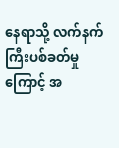နေရာသို့ လက်နက်ကြီးပစ်ခတ်မှုကြောင့် အ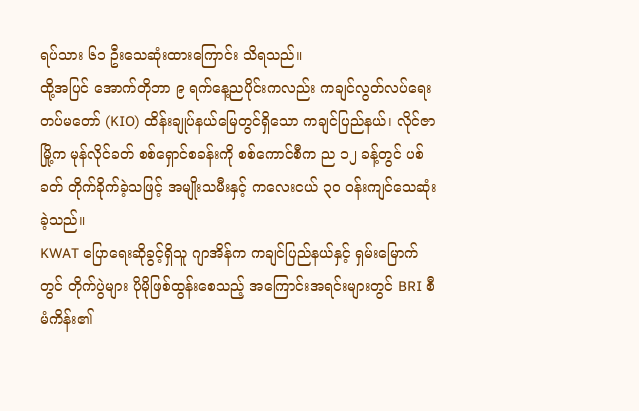ရပ်သား ၆၁ ဦးသေဆုံးထားကြောင်း သိရသည်။
ထို့အပြင် အောက်တိုဘာ ၉ ရက်နေ့ညပိုင်းကလည်း ကချင်လွတ်လပ်ရေး တပ်မတော် (KIO) ထိန်းချုပ်နယ်မြေတွင်ရှိသော ကချင်ပြည်နယ်၊ လိုင်ဇာမြို့က မုန်လိုင်ခတ် စစ်ရှောင်စခန်းကို စစ်ကောင်စီက ည ၁၂ ခန့်တွင် ပစ်ခတ် တိုက်ခိုက်ခဲ့သဖြင့် အမျိုးသမီးနှင့် ကလေးငယ် ၃၀ ဝန်းကျင်သေဆုံးခဲ့သည်။
KWAT ပြောရေးဆိုခွင့်ရှိသူ ဂျာအိန်က ကချင်ပြည်နယ်နှင့် ရှမ်းမြောက်တွင် တိုက်ပွဲများ ပိုမိုဖြစ်ထွန်းစေသည့် အကြောင်းအရင်းများတွင် BRI စီမံကိန်း၏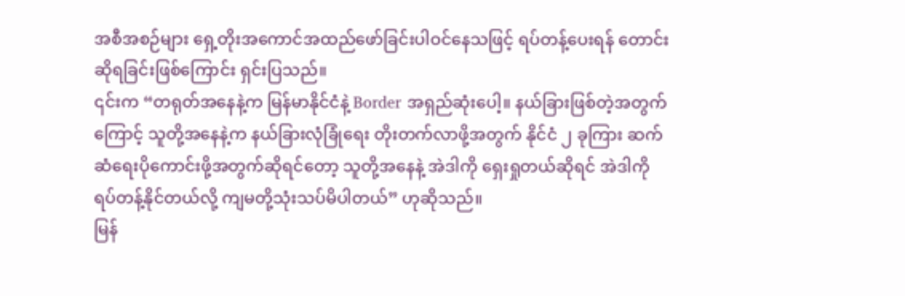အစီအစဉ်များ ရှေ့တိုးအကောင်အထည်ဖော်ခြင်းပါဝင်နေသဖြင့် ရပ်တန့်ပေးရန် တောင်းဆိုရခြင်းဖြစ်ကြောင်း ရှင်းပြသည်။
၎င်းက “တရုတ်အနေနဲ့က မြန်မာနိုင်ငံနဲ့ Border အရှည်ဆုံးပေါ့။ နယ်ခြားဖြစ်တဲ့အတွက်ကြောင့် သူတို့အနေနဲ့က နယ်ခြားလုံခြုံရေး တိုးတက်လာဖို့အတွက် နိုင်ငံ ၂ ခုကြား ဆက်ဆံရေးပိုကောင်းဖို့အတွက်ဆိုရင်တော့ သူတို့အနေနဲ့ အဲဒါကို ရှေးရှုတယ်ဆိုရင် အဲဒါကို ရပ်တန့်နိုင်တယ်လို့ ကျမတို့သုံးသပ်မိပါတယ်” ဟုဆိုသည်။
မြန်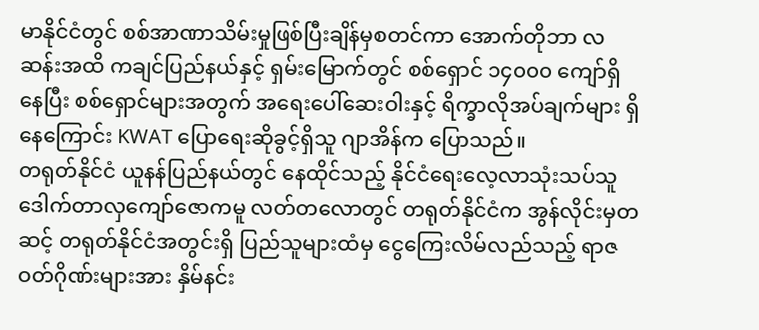မာနိုင်ငံတွင် စစ်အာဏာသိမ်းမှုဖြစ်ပြီးချိန်မှစတင်ကာ အောက်တိုဘာ လဆန်းအထိ ကချင်ပြည်နယ်နှင့် ရှမ်းမြောက်တွင် စစ်ရှောင် ၁၄၀၀၀ ကျော်ရှိနေပြီး စစ်ရှောင်များအတွက် အရေးပေါ်ဆေးဝါးနှင့် ရိက္ခာလိုအပ်ချက်များ ရှိနေကြောင်း KWAT ပြောရေးဆိုခွင့်ရှိသူ ဂျာအိန်က ပြောသည်။
တရုတ်နိုင်ငံ ယူနန်ပြည်နယ်တွင် နေထိုင်သည့် နိုင်ငံရေးလေ့လာသုံးသပ်သူ ဒေါက်တာလှကျော်ဇောကမူ လတ်တလောတွင် တရုတ်နိုင်ငံက အွန်လိုင်းမှတဆင့် တရုတ်နိုင်ငံအတွင်းရှိ ပြည်သူများထံမှ ငွေကြေးလိမ်လည်သည့် ရာဇဝတ်ဂိုဏ်းများအား နှိမ်နင်း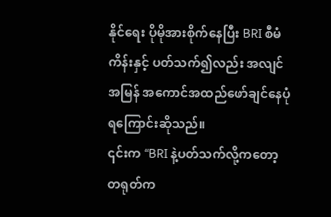နိုင်ရေး ပိုမိုအားစိုက်နေပြီး BRI စီမံကိန်းနှင့် ပတ်သက်၍လည်း အလျင်အမြန် အကောင်အထည်ဖော်ချင်နေပုံ ရကြောင်းဆိုသည်။
၎င်းက “BRI နဲ့ပတ်သက်လို့ကတော့ တရုတ်က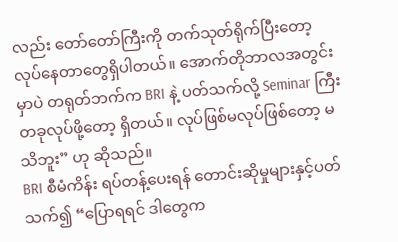လည်း တော်တော်ကြီးကို တက်သုတ်ရိုက်ပြီးတော့ လုပ်နေတာတွေရှိပါတယ်။ အောက်တိုဘာလအတွင်းမှာပဲ တရုတ်ဘက်က BRI နဲ့ ပတ်သက်လို့ Seminar ကြီးတခုလုပ်ဖို့တော့ ရှိတယ်။ လုပ်ဖြစ်မလုပ်ဖြစ်တော့ မသိဘူး” ဟု ဆိုသည်။
BRI စီမံကိန်း ရပ်တန့်ပေးရန် တောင်းဆိုမှုများနှင့်ပတ်သက်၍ “ပြောရရင် ဒါတွေက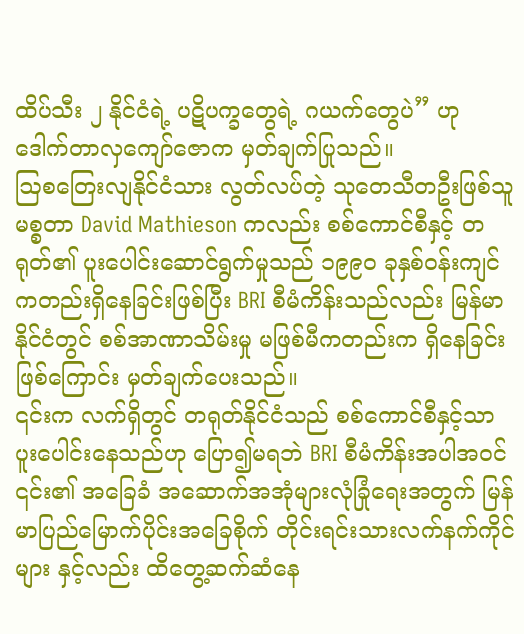ထိပ်သီး ၂ နိုင်ငံရဲ့ ပဋိပက္ခတွေရဲ့ ဂယက်တွေပဲ” ဟု ဒေါက်တာလှကျော်ဇောက မှတ်ချက်ပြုသည်။
ဩစတြေးလျနိုင်ငံသား လွတ်လပ်တဲ့ သုတေသီတဦးဖြစ်သူ မစ္စတာ David Mathieson ကလည်း စစ်ကောင်စီနှင့် တရုတ်၏ ပူးပေါင်းဆောင်ရွက်မှုသည် ၁၉၉၀ ခုနှစ်ဝန်းကျင်ကတည်းရှိနေခြင်းဖြစ်ပြီး BRI စီမံကိန်းသည်လည်း မြန်မာနိုင်ငံတွင် စစ်အာဏာသိမ်းမှု မဖြစ်မီကတည်းက ရှိနေခြင်းဖြစ်ကြောင်း မှတ်ချက်ပေးသည်။
၎င်းက လက်ရှိတွင် တရုတ်နိုင်ငံသည် စစ်ကောင်စီနှင့်သာ ပူးပေါင်းနေသည်ဟု ပြော၍မရဘဲ BRI စီမံကိန်းအပါအဝင် ၎င်း၏ အခြေခံ အဆောက်အအုံများလုံခြုံရေးအတွက် မြန်မာပြည်မြောက်ပိုင်းအခြေစိုက် တိုင်းရင်းသားလက်နက်ကိုင်များ နှင့်လည်း ထိတွေ့ဆက်ဆံနေ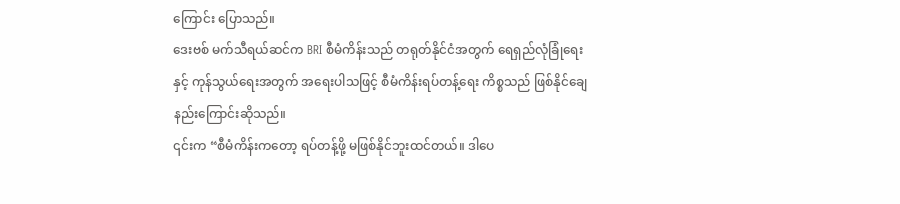ကြောင်း ပြောသည်။
ဒေးဗစ် မက်သီရယ်ဆင်က BRI စီမံကိန်းသည် တရုတ်နိုင်ငံအတွက် ရေရှည်လုံခြုံရေးနှင့် ကုန်သွယ်ရေးအတွက် အရေးပါသဖြင့် စီမံကိန်းရပ်တန့်ရေး ကိစ္စသည် ဖြစ်နိုင်ချေနည်းကြောင်းဆိုသည်။
၎င်းက “စီမံကိန်းကတော့ ရပ်တန့်ဖို့ မဖြစ်နိုင်ဘူးထင်တယ်။ ဒါပေ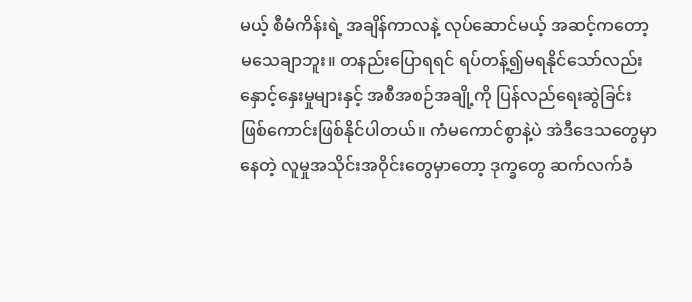မယ့် စီမံကိန်းရဲ့ အချိန်ကာလနဲ့ လုပ်ဆောင်မယ့် အဆင့်ကတော့ မသေချာဘူး။ တနည်းပြောရရင် ရပ်တန့်၍မရနိုင်သော်လည်း နှောင့်နှေးမှုများနှင့် အစီအစဉ်အချို့ကို ပြန်လည်ရေးဆွဲခြင်း ဖြစ်ကောင်းဖြစ်နိုင်ပါတယ်။ ကံမကောင်စွာနဲ့ပဲ အဲဒီဒေသတွေမှာနေတဲ့ လူမှုအသိုင်းအဝိုင်းတွေမှာတော့ ဒုက္ခတွေ ဆက်လက်ခံ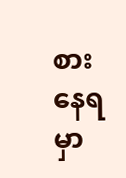စားနေရမှာ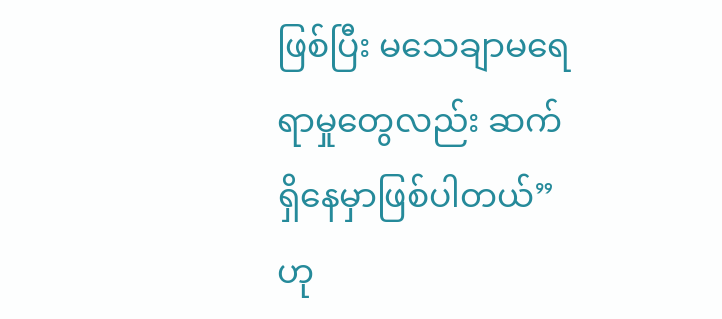ဖြစ်ပြီး မသေချာမရေရာမှုတွေလည်း ဆက်ရှိနေမှာဖြစ်ပါတယ်” ဟု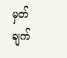မှတ်ချက်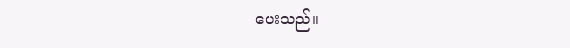ပေးသည်။